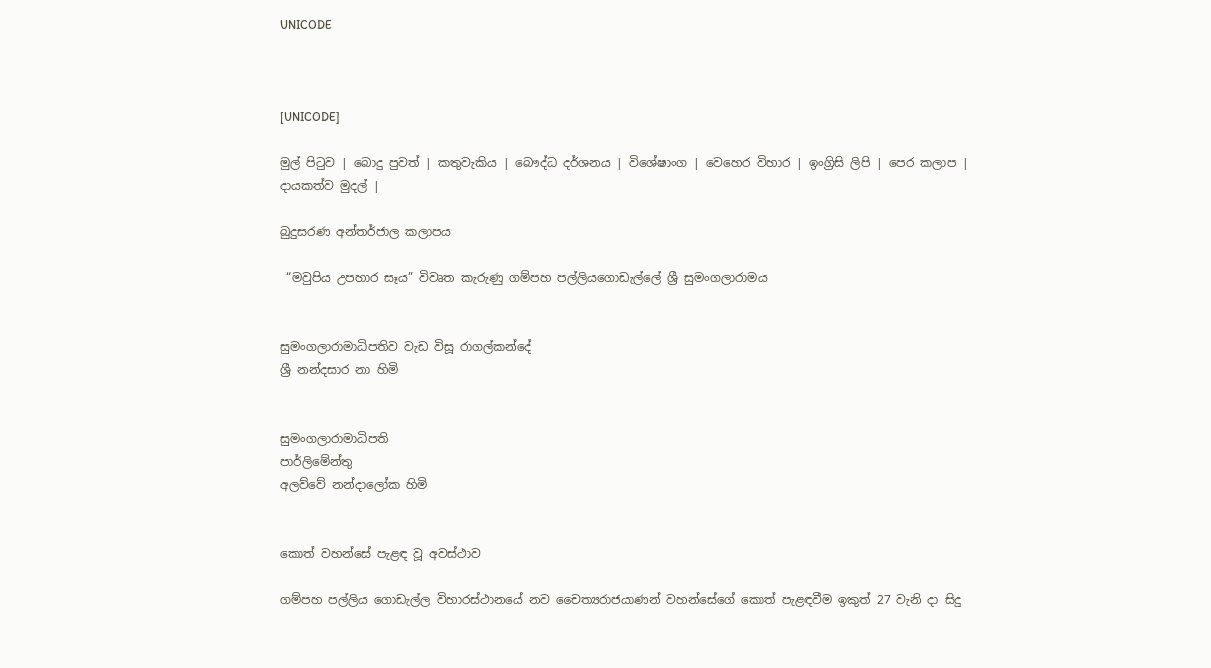UNICODE



[UNICODE]

මුල් පිටුව | බොදු පුවත් | කතුවැකිය | බෞද්ධ දර්ශනය | විශේෂාංග | වෙහෙර විහාර | ඉංග්‍රිසි ලිපි | පෙර කලාප | දායකත්ව මුදල් |

බුදුසරණ අන්තර්ජාල කලාපය

 “මවුපිය උපහාර සෑය” විවෘත කැරුණු ගම්පහ පල්ලියගොඩැල්ලේ ශ්‍රී සුමංගලාරාමය


සුමංගලාරාමාධිපතිව වැඩ විසූ රාගල්කන්දේ
ශ්‍රී නන්දසාර නා හිමි


සුමංගලාරාමාධිපති
පාර්ලිමේන්තු
අලව්වේ නන්දාලෝක හිමි


කොත් වහන්සේ පැළඳ වූ අවස්ථාව

ගම්පහ පල්ලිය ගොඩැල්ල විහාරස්ථානයේ නව චෛත්‍යරාජයාණන් වහන්සේගේ කොත් පැළඳවීම ඉකුත් 27 වැනි දා සිදු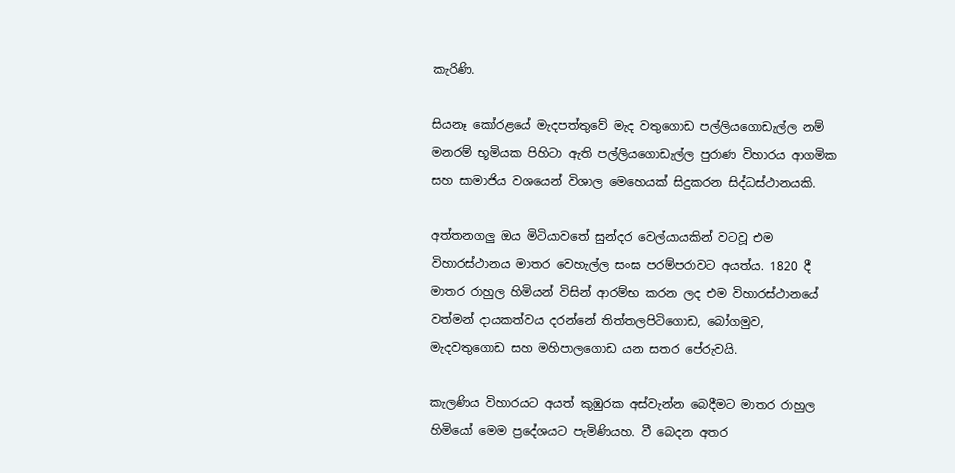කැරිණි.

සියනෑ කෝරළයේ මැදපත්තුවේ මැද වතුගොඩ පල්ලියගොඩැල්ල නම් මනරම් භූමියක පිහිටා ඇති පල්ලියගොඩැල්ල පුරාණ විහාරය ආගමික සහ සාමාජිය වශයෙන් විශාල මෙහෙයක් සිදුකරන සිද්ධස්ථානයකි.

අත්තනගලු ඔය මිටියාවතේ සුන්දර වෙල්යායකින් වටවූ එම විහාරස්ථානය මාතර වෙහැල්ල සංඝ පරම්පරාවට අයත්ය. 1820 දී මාතර රාහුල හිමියන් විසින් ආරම්භ කරන ලද එම විහාරස්ථානයේ වත්මන් දායකත්වය දරන්නේ තිත්තලපිටිගොඩ, බෝගමුව, මැදවතුගොඩ සහ මහිපාලගොඩ යන සතර පේරුවයි.

කැලණිය විහාරයට අයත් කුඹුරක අස්වැන්න බෙදීමට මාතර රාහුල හිමියෝ මෙම ප්‍රදේශයට පැමිණියහ. වී බෙදන අතර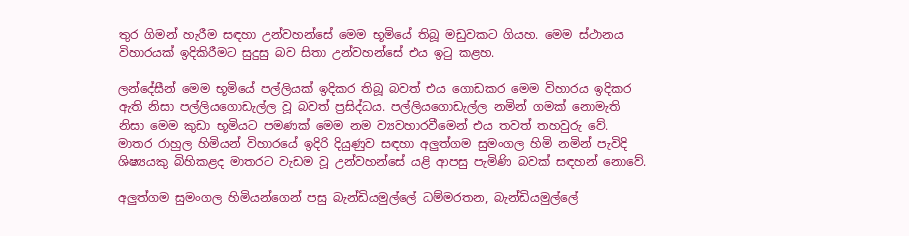තුර ගිමන් හැරීම සඳහා උන්වහන්සේ මෙම භූමියේ තිබූ මඩුවකට ගියහ. මෙම ස්ථානය විහාරයක් ඉදිකිරීමට සුදුසු බව සිතා උන්වහන්සේ එය ඉටු කළහ.

ලන්දේසීන් මෙම භූමියේ පල්ලියක් ඉදිකර තිබූ බවත් එය ගොඩකර මෙම විහාරය ඉදිකර ඇති නිසා පල්ලියගොඩැල්ල වූ බවත් ප්‍රසිද්ධය. පල්ලියගොඩැල්ල නමින් ගමක් නොමැති නිසා මෙම කුඩා භූමියට පමණක් මෙම නම ව්‍යවහාරවීමෙන් එය තවත් තහවුරු වේ. මාතර රාහුල හිමියන් විහාරයේ ඉදිරි දියුණුව සඳහා අලුත්ගම සුමංගල හිමි නමින් පැවිදි ශිෂ්‍යයකු බිහිකළද මාතරට වැඩම වූ උන්වහන්සේ යළි ආපසු පැමිණි බවක් සඳහන් නොවේ.

අලුත්ගම සුමංගල හිමියන්ගෙන් පසු බැන්ඩියමුල්ලේ ධම්මරතන, බැන්ඩියමුල්ලේ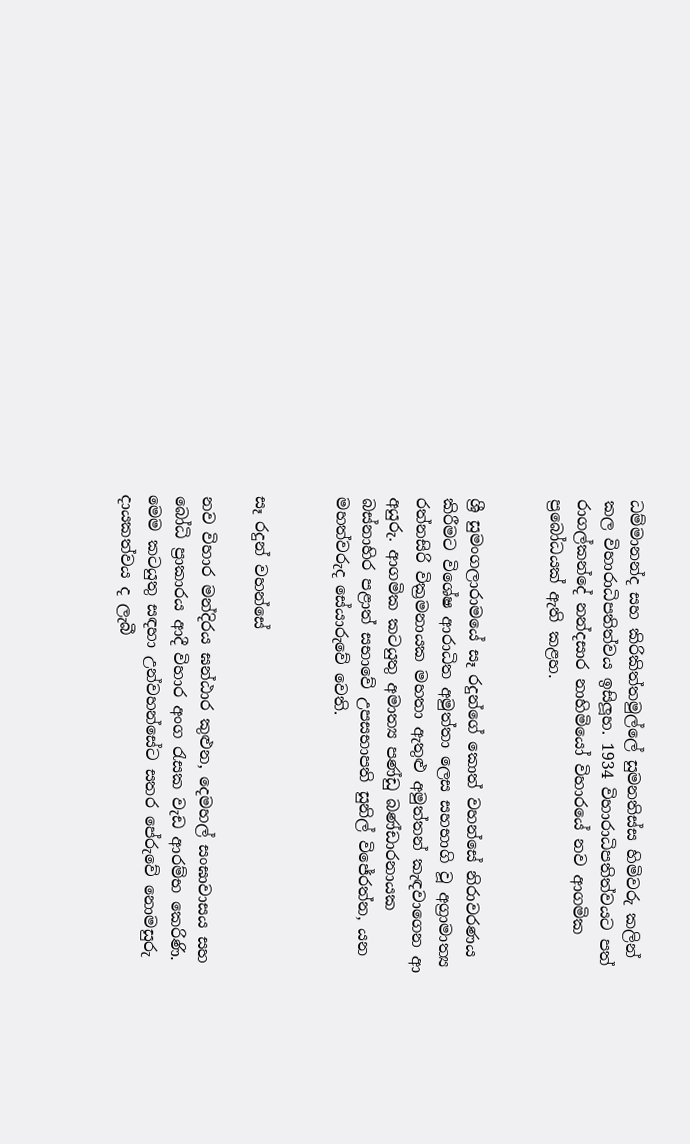ධම්මානන්ද සහ කිරිකිත්තමුල්ලේ සුමනතිස්ස හිමිවරු කලින් කල විහාරාධිපතිත්වය ඉසිලූහ. 1934 විහාරාධිපතිත්වයට පත් රාගල්කන්දේ නන්දසාර නාහිමියෝ විහාරයේ නව ආගමික ප්‍රබෝධයක් ඇති කළහ.


ශ්‍රී සුමංගලාරාමයේ සෑ රදුන්ගේ කොත් වහන්සේ නිරාවරණය කිරීමට විශේෂ ආරාධිත අමුත්තා ලෙස සහභාගි වූ අග්‍රාමාත්‍ය රත්නසිරි වික්‍රමනායක මහතා ඇතුළු අමුත්තන් කැඳවාගෙන ආ අයුරු. ආගමික කටයුතු අමාත්‍ය පණ්ඩු බණ්ඩාරනායක බස්නාහිර පළාත් සභාවේ උපසභාපති සුනිල් විජේරත්න, යන මහත්වරුද සේයාරුවේ වෙති.


සෑ රදුන් වහන්සේ

නව විහාර මන්දිරය ඝන්ඨාර කුළුන, දෙමහල් සංඝාවාසය සහ බෝධි ප්‍රාකාරය ආදී විහාර අංග රැසක වැඩ ආරම්භ කෙරිණි. මෙම කටයුතු සඳහා උන්වහන්සේට සතර පේරුවේ නොමසුරු දායකත්වය ද ලැබී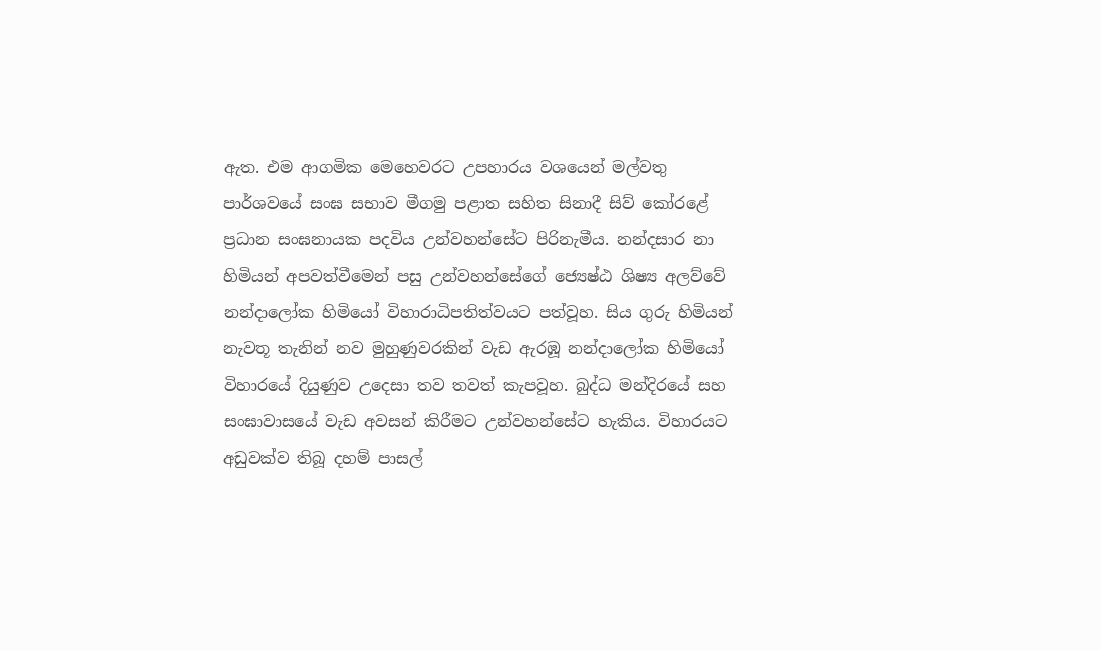ඇත. එම ආගමික මෙහෙවරට උපහාරය වශයෙන් මල්වතු පාර්ශවයේ සංඝ සභාව මීගමු පළාත සහිත සිනාදී සිව් කෝරළේ ප්‍රධාන සංඝනායක පදවිය උන්වහන්සේට පිරිනැමීය. නන්දසාර නා හිමියන් අපවත්වීමෙන් පසු උන්වහන්සේගේ ජ්‍යෙෂ්ඨ ශිෂ්‍ය අලව්වේ නන්දාලෝක හිමියෝ විහාරාධිපතිත්වයට පත්වූහ. සිය ගුරු හිමියන් නැවතූ තැනින් නව මුහුණුවරකින් වැඩ ඇරඹූ නන්දාලෝක හිමියෝ විහාරයේ දියුණුව උදෙසා තව තවත් කැපවූහ. බුද්ධ මන්දිරයේ සහ සංඝාවාසයේ වැඩ අවසන් කිරීමට උන්වහන්සේට හැකිය. විහාරයට අඩුවක්ව තිබූ දහම් පාසල්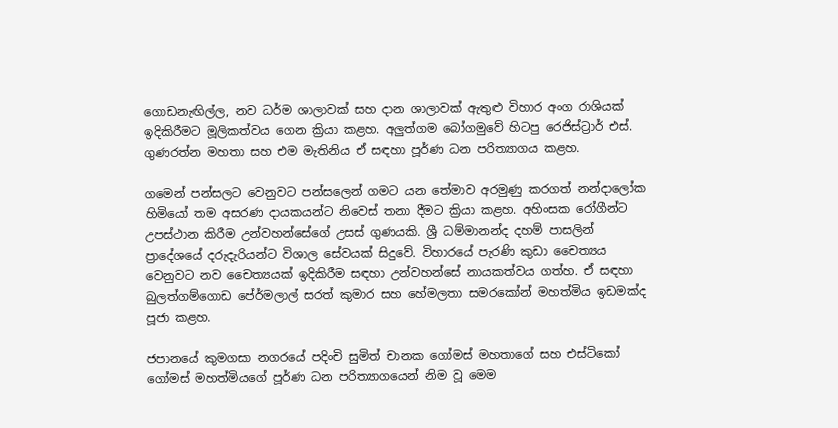ගොඩනැඟිල්ල, නව ධර්ම ශාලාවක් සහ දාන ශාලාවක් ඇතුළු විහාර අංග රාශියක් ඉදිකිරීමට මූලිකත්වය ගෙන ක්‍රියා කළහ. අලුත්ගම බෝගමුවේ හිටපු රෙජිස්ට්‍රාර් එස්. ගුණරත්න මහතා සහ එම මැතිනිය ඒ සඳහා පූර්ණ ධන පරිත්‍යාගය කළහ.

ගමෙන් පන්සලට වෙනුවට පන්සලෙන් ගමට යන තේමාව අරමුණු කරගත් නන්දාලෝක හිමියෝ තම අසරණ දායකයන්ට නිවෙස් තනා දීමට ක්‍රියා කළහ. අහිංසක රෝගීන්ට උපස්ථාන කිරීම උන්වහන්සේගේ උසස් ගුණයකි. ශ්‍රී ධම්මානන්ද දහම් පාසලින් ප්‍රාදේශයේ දරුදැරියන්ට විශාල සේවයක් සිදුවේ. විහාරයේ පැරණි කුඩා චෛත්‍යය වෙනුවට නව චෛත්‍යයක් ඉදිකිරීම සඳහා උන්වහන්සේ නායකත්වය ගත්හ. ඒ සඳහා බුලත්ගම්ගොඩ පේ‍ර්මලාල් සරත් කුමාර සහ හේමලතා සමරකෝන් මහත්මිය ඉඩමක්ද පූජා කළහ.

ජපානයේ කුමගසා නගරයේ පදිංචි සුමිත් චානක ගෝමස් මහතාගේ සහ එස්ටිකෝ ගෝමස් මහත්මියගේ පූර්ණ ධන පරිත්‍යාගයෙන් නිම වූ මෙම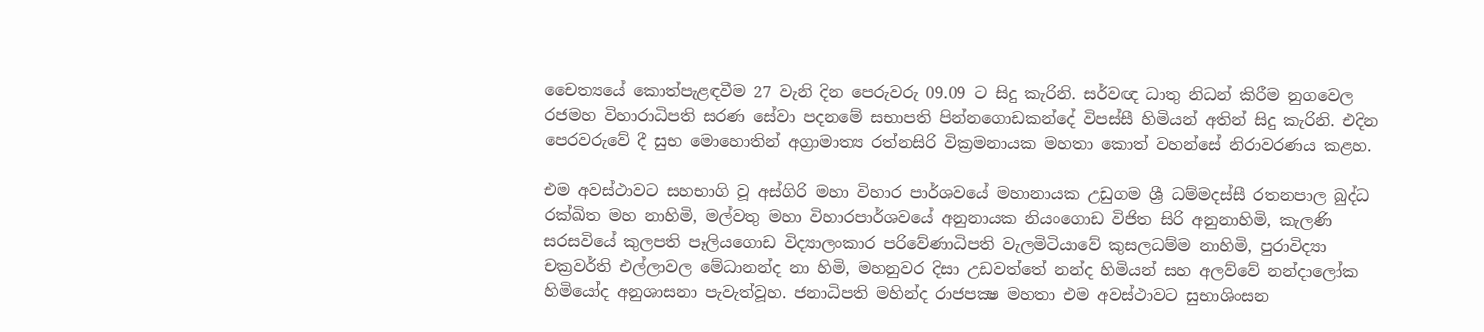චෛත්‍යයේ කොත්පැළඳවීම 27 වැනි දින පෙරුවරු 09.09 ට සිදු කැරිනි. සර්වඥ ධාතු නිධන් කිරීම නුගවෙල රජමහ විහාරාධිපති සරණ සේවා පදනමේ සභාපති පින්නගොඩකන්දේ විපස්සී හිමියන් අතින් සිදු කැරිනි. එදින පෙරවරුවේ දී සුභ මොහොතින් අග්‍රාමාත්‍ය රත්නසිරි වික්‍රමනායක මහතා කොත් වහන්සේ නිරාවරණය කළහ.

එම අවස්ථාවට සහභාගි වූ අස්ගිරි මහා විහාර පාර්ශවයේ මහානායක උඩුගම ශ්‍රී ධම්මදස්සී රතනපාල බුද්ධ රක්ඛිත මහ නාහිමි, මල්වතු මහා විහාරපාර්ශවයේ අනුනායක නියංගොඩ විජිත සිරි අනුනාහිමි, කැලණි සරසවියේ කුලපති පෑලියගොඩ විද්‍යාලංකාර පරිවේණාධිපති වැලමිටියාවේ කුසලධම්ම නාහිමි, පුරාවිද්‍යා චක්‍රවර්ති එල්ලාවල මේධානන්ද නා හිමි, මහනුවර දිසා උඩවත්තේ නන්ද හිමියන් සහ අලව්වේ නන්දාලෝක හිමියෝද අනුශාසනා පැවැත්වූහ. ජනාධිපති මහින්ද රාජපක්‍ෂ මහතා එම අවස්ථාවට සුභාශිංසන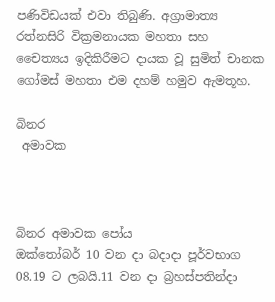පණිවිඩයක් එවා තිබුණි. අග්‍රාමාත්‍ය රත්නසිරි වික්‍රමනායක මහතා සහ චෛත්‍යය ඉදිකිරීමට දායක වූ සුමිත් චානක ගෝමස් මහතා එම දහම් හමුව ඇමතූහ.

බිනර
 අමාවක



බිනර අමාවක පෝය
ඔක්තෝබර් 10 වන දා බදාදා පූර්වභාග 08.19 ට ලබයි.11 වන දා බ්‍රහස්පතින්දා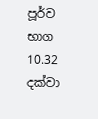පූර්ව භාග 10.32 දක්වා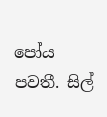පෝය පවතී. සිල්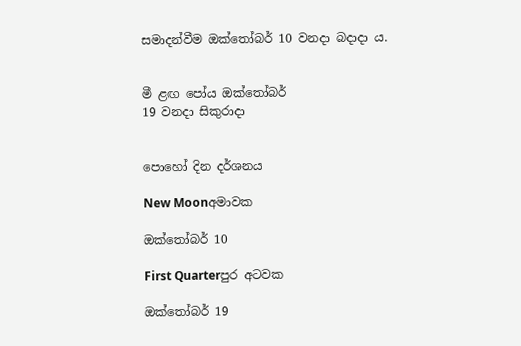සමාදන්වීම ඔක්තෝබර් 10 වනදා බදාදා ය.


මී ළඟ පෝය ඔක්තෝබර්
19 වනදා සිකුරාදා


පොහෝ දින දර්ශනය

New Moonඅමාවක

ඔක්තෝබර් 10

First Quarterපුර අටවක

ඔක්තෝබර් 19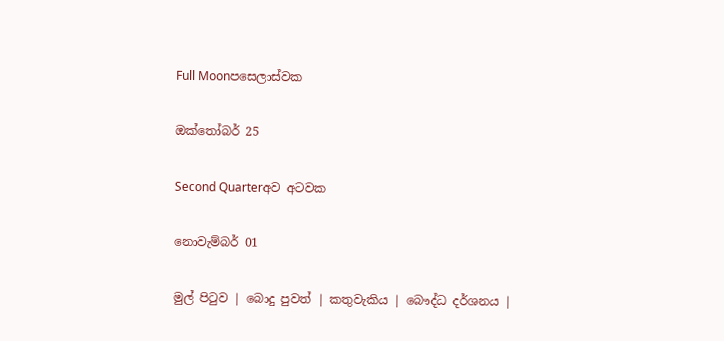Full Moonපසෙලාස්වක

ඔක්තෝබර් 25

Second Quarterඅව අටවක

නොවැම්බර් 01

මුල් පිටුව | බොදු පුවත් | කතුවැකිය | බෞද්ධ දර්ශනය |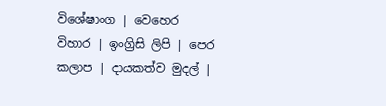විශේෂාංග | වෙහෙර විහාර | ඉංග්‍රිසි ලිපි | පෙර කලාප | දායකත්ව මුදල් |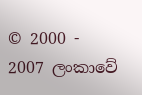© 2000 - 2007 ලංකාවේ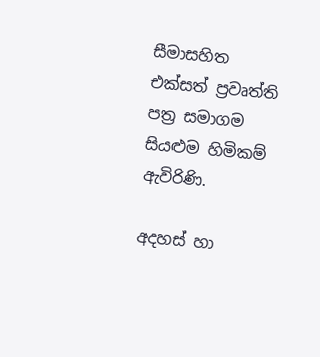සීමාසහිත එක්සත් ප්‍රවෘත්ති පත්‍ර සමාගම
සියළුම හිමිකම් ඇවිරිණි.

අදහස් හා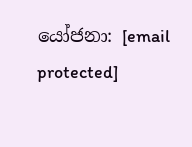යෝජනා: [email protected]